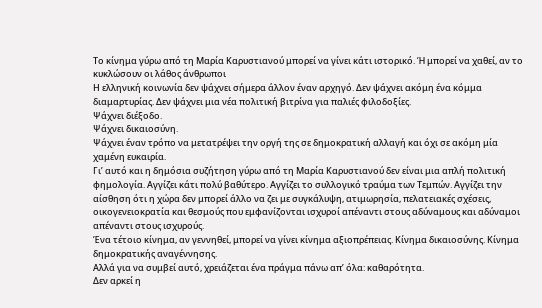Το κίνημα γύρω από τη Μαρία Καρυστιανού μπορεί να γίνει κάτι ιστορικό. Ή μπορεί να χαθεί, αν το κυκλώσουν οι λάθος άνθρωποι
Η ελληνική κοινωνία δεν ψάχνει σήμερα άλλον έναν αρχηγό. Δεν ψάχνει ακόμη ένα κόμμα διαμαρτυρίας. Δεν ψάχνει μια νέα πολιτική βιτρίνα για παλιές φιλοδοξίες.
Ψάχνει διέξοδο.
Ψάχνει δικαιοσύνη.
Ψάχνει έναν τρόπο να μετατρέψει την οργή της σε δημοκρατική αλλαγή και όχι σε ακόμη μία χαμένη ευκαιρία.
Γι’ αυτό και η δημόσια συζήτηση γύρω από τη Μαρία Καρυστιανού δεν είναι μια απλή πολιτική φημολογία. Αγγίζει κάτι πολύ βαθύτερο. Αγγίζει το συλλογικό τραύμα των Τεμπών. Αγγίζει την αίσθηση ότι η χώρα δεν μπορεί άλλο να ζει με συγκάλυψη, ατιμωρησία, πελατειακές σχέσεις, οικογενειοκρατία και θεσμούς που εμφανίζονται ισχυροί απέναντι στους αδύναμους και αδύναμοι απέναντι στους ισχυρούς.
Ένα τέτοιο κίνημα, αν γεννηθεί, μπορεί να γίνει κίνημα αξιοπρέπειας. Κίνημα δικαιοσύνης. Κίνημα δημοκρατικής αναγέννησης.
Αλλά για να συμβεί αυτό, χρειάζεται ένα πράγμα πάνω απ’ όλα: καθαρότητα.
Δεν αρκεί η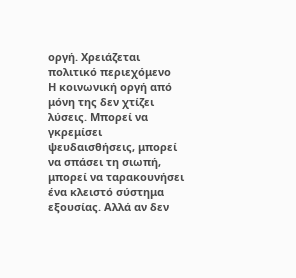οργή. Χρειάζεται πολιτικό περιεχόμενο
Η κοινωνική οργή από μόνη της δεν χτίζει λύσεις. Μπορεί να γκρεμίσει ψευδαισθήσεις, μπορεί να σπάσει τη σιωπή, μπορεί να ταρακουνήσει ένα κλειστό σύστημα εξουσίας. Αλλά αν δεν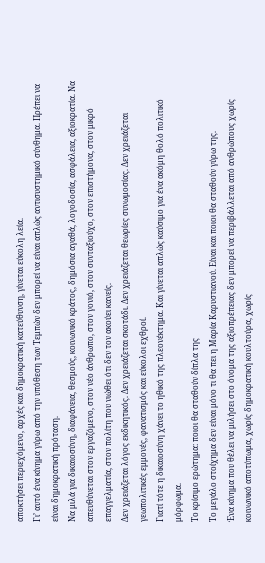αποκτήσει περιεχόμενο, αρχές και δημοκρατική κατεύθυνση, γίνεται εύκολη λεία.
Γι’ αυτό ένα κίνημα γύρω από την υπόθεση των Τεμπών δεν μπορεί να είναι απλώς αντισυστημικό σύνθημα. Πρέπει να είναι δημοκρατική πρόταση.
Να μιλά για δικαιοσύνη, διαφάνεια, θεσμούς, κοινωνικό κράτος, δημόσια αγαθά, λογοδοσία, ασφάλεια, αξιοκρατία. Να απευθύνεται στον εργαζόμενο, στον νέο άνθρωπο, στον γονιό, στον συνταξιούχο, στον επιστήμονα, στον μικρό επαγγελματία, στον πολίτη που νιώθει ότι δεν τον ακούει κανείς.
Δεν χρειάζεται λόγος εκδικητικός. Δεν χρειάζεται σκοτάδι. Δεν χρειάζεται θεωρίες συνωμοσίας. Δεν χρειάζεται γεωπολιτικές εμμονές, φανατισμός και εύκολοι εχθροί.
Γιατί τότε η δικαιοσύνη χάνει το ηθικό της πλεονέκτημα. Και γίνεται απλώς καύσιμο για ένα ακόμη θολό πολιτικό μόρφωμα.
Το κρίσιμο ερώτημα: ποιοι θα σταθούν δίπλα της
Το μεγάλο στοίχημα δεν είναι μόνο τι θα πει η Μαρία Καρυστιανού. Είναι και ποιοι θα σταθούν γύρω της.
Ένα κίνημα που θέλει να μιλήσει στο όνομα της αξιοπρέπειας δεν μπορεί να περιβάλλεται από ανθρώπους χωρίς κοινωνικό αποτύπωμα, χωρίς δημοκρατική κουλτούρα, χωρίς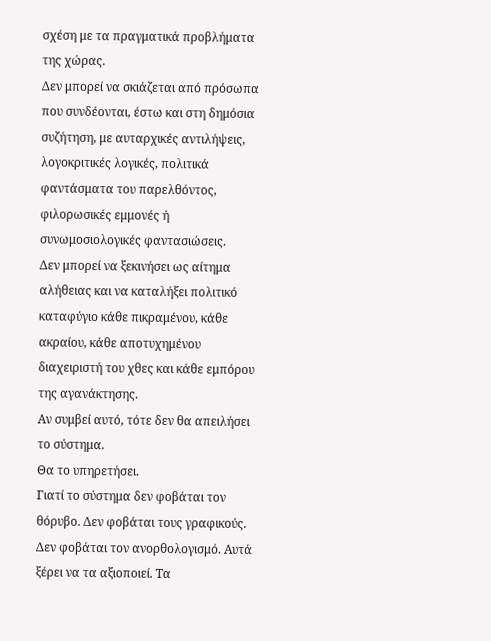σχέση με τα πραγματικά προβλήματα της χώρας.
Δεν μπορεί να σκιάζεται από πρόσωπα που συνδέονται, έστω και στη δημόσια συζήτηση, με αυταρχικές αντιλήψεις, λογοκριτικές λογικές, πολιτικά φαντάσματα του παρελθόντος, φιλορωσικές εμμονές ή συνωμοσιολογικές φαντασιώσεις.
Δεν μπορεί να ξεκινήσει ως αίτημα αλήθειας και να καταλήξει πολιτικό καταφύγιο κάθε πικραμένου, κάθε ακραίου, κάθε αποτυχημένου διαχειριστή του χθες και κάθε εμπόρου της αγανάκτησης.
Αν συμβεί αυτό, τότε δεν θα απειλήσει το σύστημα.
Θα το υπηρετήσει.
Γιατί το σύστημα δεν φοβάται τον θόρυβο. Δεν φοβάται τους γραφικούς. Δεν φοβάται τον ανορθολογισμό. Αυτά ξέρει να τα αξιοποιεί. Τα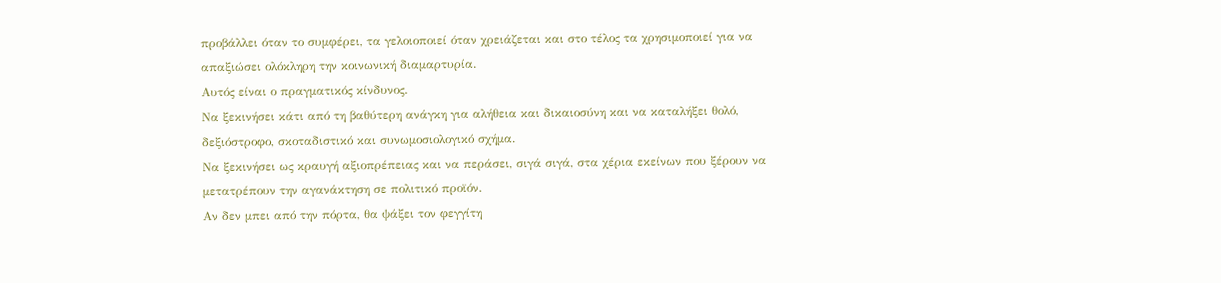προβάλλει όταν το συμφέρει, τα γελοιοποιεί όταν χρειάζεται και στο τέλος τα χρησιμοποιεί για να απαξιώσει ολόκληρη την κοινωνική διαμαρτυρία.
Αυτός είναι ο πραγματικός κίνδυνος.
Να ξεκινήσει κάτι από τη βαθύτερη ανάγκη για αλήθεια και δικαιοσύνη και να καταλήξει θολό, δεξιόστροφο, σκοταδιστικό και συνωμοσιολογικό σχήμα.
Να ξεκινήσει ως κραυγή αξιοπρέπειας και να περάσει, σιγά σιγά, στα χέρια εκείνων που ξέρουν να μετατρέπουν την αγανάκτηση σε πολιτικό προϊόν.
Αν δεν μπει από την πόρτα, θα ψάξει τον φεγγίτη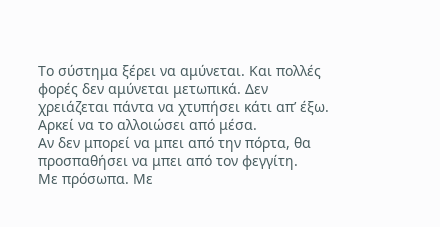Το σύστημα ξέρει να αμύνεται. Και πολλές φορές δεν αμύνεται μετωπικά. Δεν χρειάζεται πάντα να χτυπήσει κάτι απ’ έξω. Αρκεί να το αλλοιώσει από μέσα.
Αν δεν μπορεί να μπει από την πόρτα, θα προσπαθήσει να μπει από τον φεγγίτη.
Με πρόσωπα. Με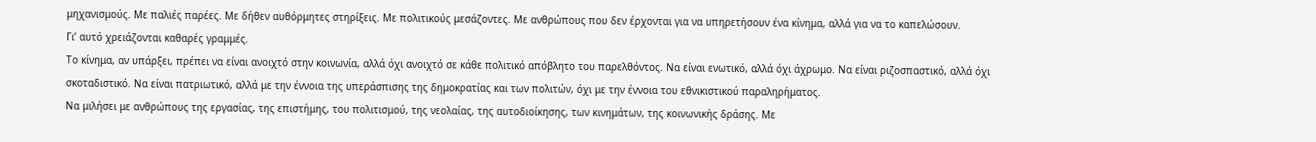μηχανισμούς. Με παλιές παρέες. Με δήθεν αυθόρμητες στηρίξεις. Με πολιτικούς μεσάζοντες. Με ανθρώπους που δεν έρχονται για να υπηρετήσουν ένα κίνημα, αλλά για να το καπελώσουν.
Γι’ αυτό χρειάζονται καθαρές γραμμές.
Το κίνημα, αν υπάρξει, πρέπει να είναι ανοιχτό στην κοινωνία, αλλά όχι ανοιχτό σε κάθε πολιτικό απόβλητο του παρελθόντος. Να είναι ενωτικό, αλλά όχι άχρωμο. Να είναι ριζοσπαστικό, αλλά όχι σκοταδιστικό. Να είναι πατριωτικό, αλλά με την έννοια της υπεράσπισης της δημοκρατίας και των πολιτών, όχι με την έννοια του εθνικιστικού παραληρήματος.
Να μιλήσει με ανθρώπους της εργασίας, της επιστήμης, του πολιτισμού, της νεολαίας, της αυτοδιοίκησης, των κινημάτων, της κοινωνικής δράσης. Με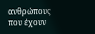ανθρώπους που έχουν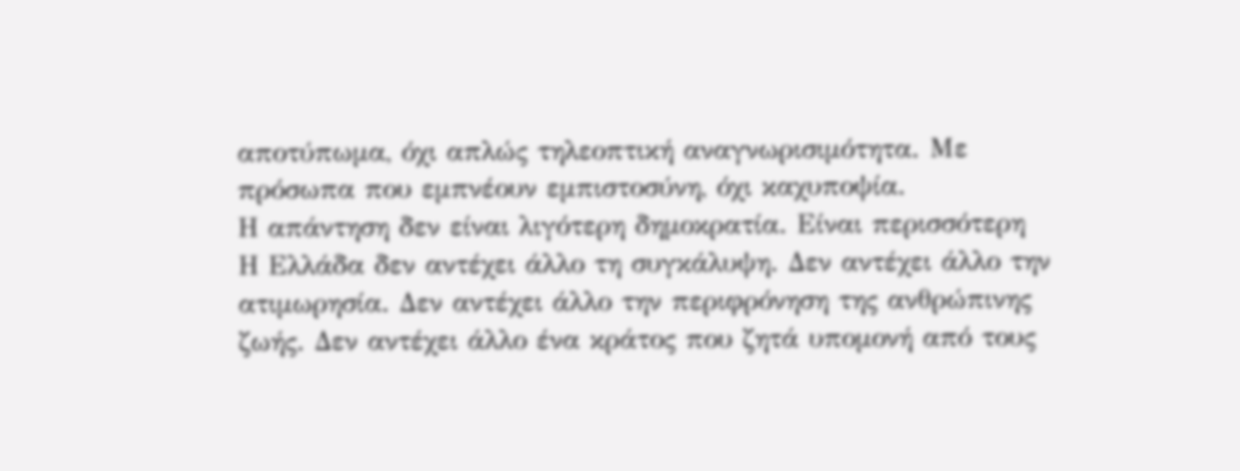αποτύπωμα, όχι απλώς τηλεοπτική αναγνωρισιμότητα. Με πρόσωπα που εμπνέουν εμπιστοσύνη, όχι καχυποψία.
Η απάντηση δεν είναι λιγότερη δημοκρατία. Είναι περισσότερη
Η Ελλάδα δεν αντέχει άλλο τη συγκάλυψη. Δεν αντέχει άλλο την ατιμωρησία. Δεν αντέχει άλλο την περιφρόνηση της ανθρώπινης ζωής. Δεν αντέχει άλλο ένα κράτος που ζητά υπομονή από τους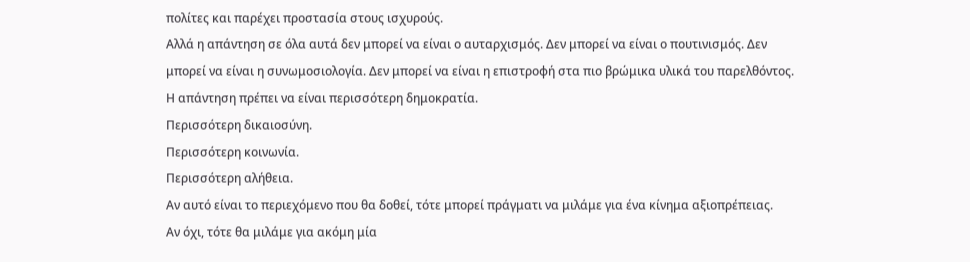πολίτες και παρέχει προστασία στους ισχυρούς.
Αλλά η απάντηση σε όλα αυτά δεν μπορεί να είναι ο αυταρχισμός. Δεν μπορεί να είναι ο πουτινισμός. Δεν μπορεί να είναι η συνωμοσιολογία. Δεν μπορεί να είναι η επιστροφή στα πιο βρώμικα υλικά του παρελθόντος.
Η απάντηση πρέπει να είναι περισσότερη δημοκρατία.
Περισσότερη δικαιοσύνη.
Περισσότερη κοινωνία.
Περισσότερη αλήθεια.
Αν αυτό είναι το περιεχόμενο που θα δοθεί, τότε μπορεί πράγματι να μιλάμε για ένα κίνημα αξιοπρέπειας.
Αν όχι, τότε θα μιλάμε για ακόμη μία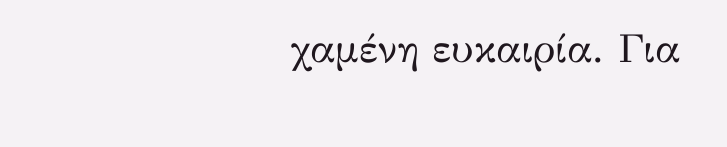χαμένη ευκαιρία. Για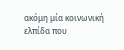ακόμη μία κοινωνική ελπίδα που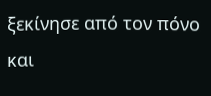ξεκίνησε από τον πόνο και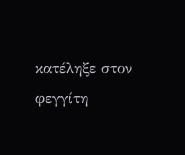κατέληξε στον φεγγίτη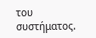του συστήματος.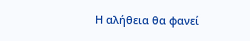Η αλήθεια θα φανεί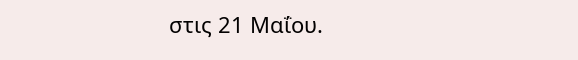στις 21 Μαΐου.